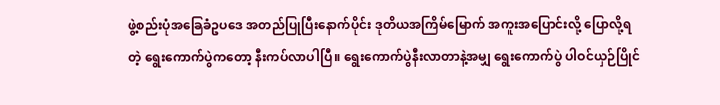ဖွဲ့စည်းပုံအခြေခံဥပဒေ အတည်ပြုပြီးနောက်ပိုင်း ဒုတိယအကြိမ်မြောက် အကူးအပြောင်းလို့ ပြောလို့ရတဲ့ ရွေးကောက်ပွဲကတော့ နီးကပ်လာပါပြီ။ ရွေးကောက်ပွဲနီးလာတာနဲ့အမျှ ရွေးကောက်ပွဲ ပါဝင်ယှဉ်ပြိုင်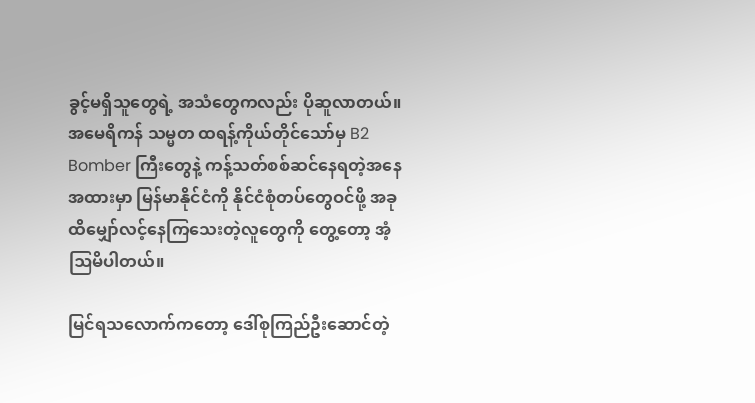ခွင့်မရှိသူတွေရဲ့ အသံတွေကလည်း ပိုဆူလာတယ်။ အမေရိကန် သမ္မတ ထရန့်ကိုယ်တိုင်သော်မှ B2 Bomber ကြီးတွေနဲ့ ကန့်သတ်စစ်ဆင်နေရတဲ့အနေအထားမှာ မြန်မာနိုင်ငံကို နိုင်ငံစုံတပ်တွေဝင်ဖို့ အခုထိမျှော်လင့်နေကြသေးတဲ့လူတွေကို တွေ့တော့ အံ့ဩမိပါတယ်။

မြင်ရသလောက်ကတော့ ဒေါ်စုကြည်ဦးဆောင်တဲ့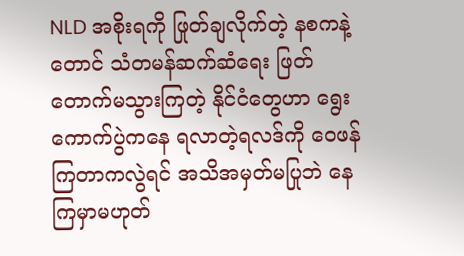NLD အစိုးရကို ဖြုတ်ချလိုက်တဲ့ နစကနဲ့တောင် သံတမန်ဆက်ဆံရေး ဖြတ်တောက်မသွားကြတဲ့ နိုင်ငံတွေဟာ ရွေးကောက်ပွဲကနေ ရလာတဲ့ရလဒ်ကို ဝေဖန်ကြတာကလွဲရင် အသိအမှတ်မပြုဘဲ နေကြမှာမဟုတ်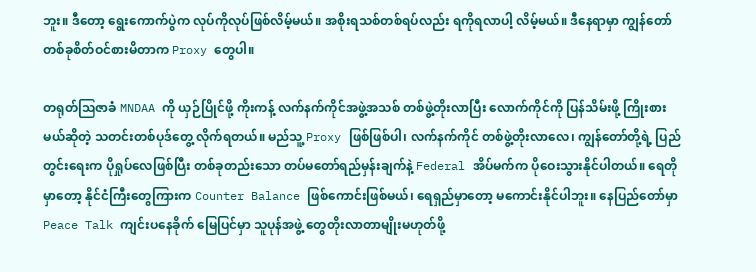ဘူး။ ဒီတော့ ရွေးကောက်ပွဲက လုပ်ကိုလုပ်ဖြစ်လိမ့်မယ်။ အစိုးရသစ်တစ်ရပ်လည်း ရကိုရလာပါ့ လိမ့်မယ်။ ဒီနေရာမှာ ကျွန်တော် တစ်ခုစိတ်ဝင်စားမိတာက Proxy တွေပါ။

တရုတ်ဩဇာခံ MNDAA ကို ယှဉ်ပြိုင်ဖို့ ကိုးကန့် လက်နက်ကိုင်အဖွဲ့အသစ် တစ်ဖွဲ့တိုးလာပြီး လောက်ကိုင်ကို ပြန်သိမ်းဖို့ ကြိုးစားမယ်ဆိုတဲ့ သတင်းတစ်ပုဒ်တွေ့ လိုက်ရတယ်။ မည်သူ့ Proxy ဖြစ်ဖြစ်ပါ၊ လက်နက်ကိုင် တစ်ဖွဲ့တိုးလာလေ၊ ကျွန်တော်တို့ရဲ့ ပြည်တွင်းရေးက ပိုရှုပ်လေဖြစ်ပြီး တစ်ခုတည်းသော တပ်မတော်ရည်မှန်းချက်နဲ့ Federal အိပ်မက်က ပိုဝေးသွားနိုင်ပါတယ်။ ရေတိုမှာတော့ နိုင်ငံကြီးတွေကြားက Counter Balance ဖြစ်ကောင်းဖြစ်မယ်၊ ရေရှည်မှာတော့ မကောင်းနိုင်ပါဘူး။ နေပြည်တော်မှာ Peace Talk ကျင်းပနေခိုက် မြေပြင်မှာ သူပုန်အဖွဲ့ တွေတိုးလာတာမျိုးမဟုတ်ဖို့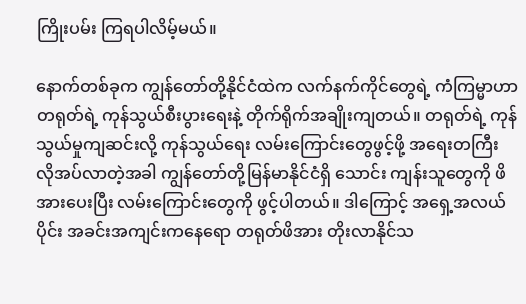ကြိုးပမ်း ကြရပါလိမ့်မယ်။

နောက်တစ်ခုက ကျွန်တော်တို့နိုင်ငံထဲက လက်နက်ကိုင်တွေရဲ့ ကံကြမ္မာဟာ တရုတ်ရဲ့ ကုန်သွယ်စီးပွားရေးနဲ့ တိုက်ရိုက်အချိုးကျတယ်။ တရုတ်ရဲ့ ကုန်သွယ်မှုကျဆင်းလို့ ကုန်သွယ်ရေး လမ်းကြောင်းတွေဖွင့်ဖို့ အရေးတကြီး လိုအပ်လာတဲ့အခါ ကျွန်တော်တို့မြန်မာနိုင်ငံရှိ သောင်း ကျန်းသူတွေကို ဖိအားပေးပြီး လမ်းကြောင်းတွေကို ဖွင့်ပါတယ်။ ဒါကြောင့် အရှေ့အလယ်ပိုင်း အခင်းအကျင်းကနေရော တရုတ်ဖိအား တိုးလာနိုင်သ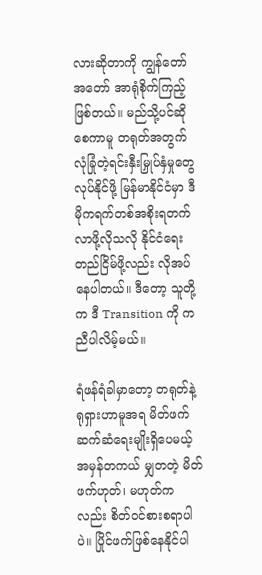လားဆိုတာကို ကျွန်တော် အတော် အာရုံစိုက်ကြည့်ဖြစ်တယ်။ မည်သို့ပင်ဆိုစေကာမူ တရုတ်အတွက် လုံခြုံတဲ့ရင်းနှီးမြှုပ်နှံမှုတွေ လုပ်နိုင်ဖို့ မြန်မာနိုင်ငံမှာ ဒီမိုကရက်တစ်အစိုးရတက်လာဖို့လိုသလို နိုင်ငံရေးတည်ငြိမ်ဖို့လည်း လိုအပ်နေပါတယ်။ ဒီတော့ သူတို့က ဒီ Transition ကို ကညီပါလိမ့်မယ်။

ရံဖန်ရံခါမှာတော့ တရုတ်နဲ့ ရုရှားဟာမူအရ မိတ်ဖက် ဆက်ဆံရေးမျိုးရှိပေမယ့် အမှန်တကယ် မျှတတဲ့ မိတ်ဖက်ဟုတ်၊ မဟုတ်ကလည်း စိတ်ဝင်စားစရာပါပဲ။ ပြိုင်ဖက်ဖြစ်နေနိုင်ပါ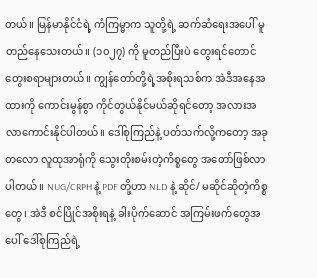တယ်။ မြန်မာနိုင်ငံရဲ့ ကံကြမ္မာက သူတို့ရဲ့ ဆက်ဆံရေးအပေါ် မူတည်နေသေးတယ်။ (၁၀၂၇) ကို မူတည်ပြီးပဲ တွေးရင်တောင် တွေးစရာများတယ်။ ကျွန်တော်တို့ရဲ့အစိုးရသစ်က အဲဒီအနေအထားကို ကောင်းမွန်စွာ ကိုင်တွယ်နိုင်မယ်ဆိုရင်တော့ အလားအလာကောင်းနိုင်ပါတယ်။ ဒေါ်စုကြည်နဲ့ ပတ်သက်လို့ကတော့ အခုတလော လူထုအာရုံကို သွေးတိုးစမ်းတဲ့ကိစ္စတွေ အတော်ဖြစ်လာပါတယ်။ NUG/CRPH နဲ့ PDF တို့ဟာ NLD နဲ့ ဆိုင်/ မဆိုင်ဆိုတဲ့ကိစ္စတွေ၊ အဲဒီ စင်ပြိုင်အစိုးရနဲ့ ခါးပိုက်ဆောင် အကြမ်းဖက်တွေအပေါ် ဒေါ်စုကြည်ရဲ့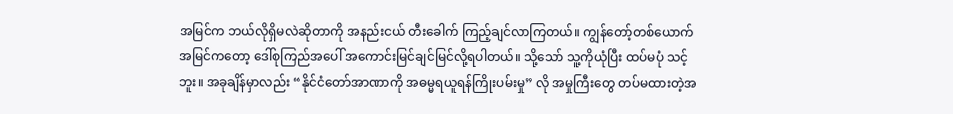အမြင်က ဘယ်လိုရှိမလဲဆိုတာကို အနည်းငယ် တီးခေါက် ကြည့်ချင်လာကြတယ်။ ကျွန်တော့်တစ်ယောက်အမြင်ကတော့ ဒေါ်စုကြည်အပေါ် အကောင်းမြင်ချင်မြင်လို့ရပါတယ်။ သို့သော် သူ့ကိုယုံပြီး ထပ်မပုံ သင့်ဘူး။ အခုချိန်မှာလည်း “နိုင်ငံတော်အာဏာကို အဓမ္မရယူရန်ကြိုးပမ်းမှု” လို အမှုကြီးတွေ တပ်မထားတဲ့အ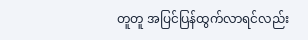တူတူ အပြင်ပြန်ထွက်လာရင်လည်း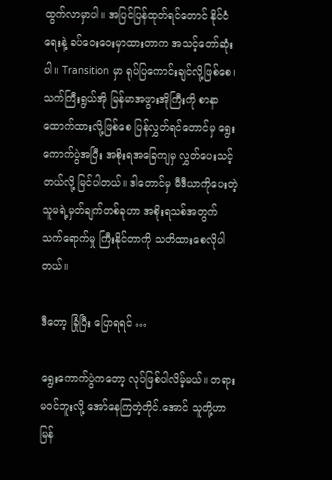ထွက်လာမှာပါ။ အပြင်ပြန်ထုတ်ရင်တောင် နိုင်ငံရေးနဲ့ ခပ်ဝေးဝေးမှာထားတာက အသင့်တော်ဆုံးပါ။ Transition မှာ ရုပ်ပြကောင်းချင်လို့ဖြစ်စေ၊ သက်ကြီးရွယ်အို မြန်မာအဖွားအိုကြီးကို စာနာထောက်ထားလို့ဖြစ်စေ ပြန်လွှတ်ရင်တောင်မှ ရွေးကောက်ပွဲအပြီး အစိုးရအခြေကျမှ လွှတ်ပေးသင့်တယ်လို့ မြင်ပါတယ်။ ဒါတောင်မှ မီဒီယာကိုပေးတဲ့ သူမရဲ့မှတ်ချက်တစ်ခုဟာ အစိုးရသစ်အတွက် သက်ရောက်မှု ကြီးနိုင်တာကို သတိထားစေလိုပါတယ်။

ဒီတော့ ခြုံပြီး ပြောရရင် …

ရွေးကောက်ပွဲကတော့ လုပ်ဖြစ်ပါလိမ့်မယ်။ တရားမဝင်ဘူးလို့ အော်နေကြတဲ့တိုင်.အောင် သူတို့ဟာ မြန်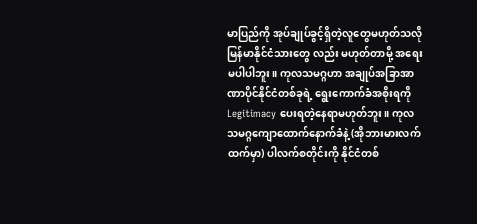မာပြည်ကို အုပ်ချုပ်ခွင့်ရှိတဲ့လူတွေမဟုတ်သလို မြန်မာနိုင်ငံသားတွေ လည်း မဟုတ်တာမို့ အရေးမပါပါဘူး။ ကုလသမဂ္ဂဟာ အချုပ်အခြာအာဏာပိုင်နိုင်ငံတစ်ခုရဲ့ ရွေးကောက်ခံအစိုးရကို Legitimacy ပေးရတဲ့နေရာမဟုတ်ဘူး။ ကုလသမဂ္ဂကျောထောက်နောက်ခံနဲ့ (အိုဘားမားလက်ထက်မှာ) ပါလက်စတိုင်းကို နိုင်ငံတစ်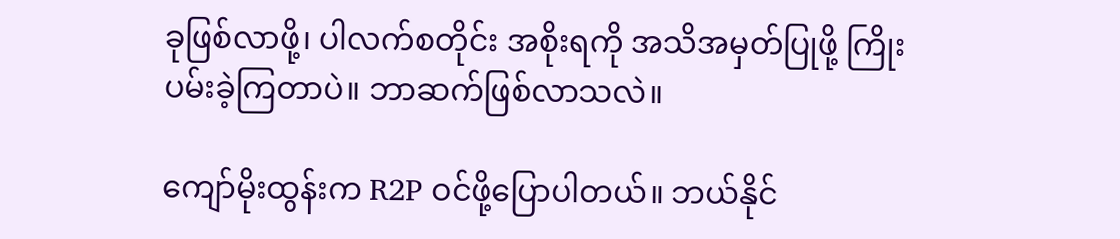ခုဖြစ်လာဖို့၊ ပါလက်စတိုင်း အစိုးရကို အသိအမှတ်ပြုဖို့ ကြိုးပမ်းခဲ့ကြတာပဲ။ ဘာဆက်ဖြစ်လာသလဲ။

ကျော်မိုးထွန်းက R2P ဝင်ဖို့ပြောပါတယ်။ ဘယ်နိုင်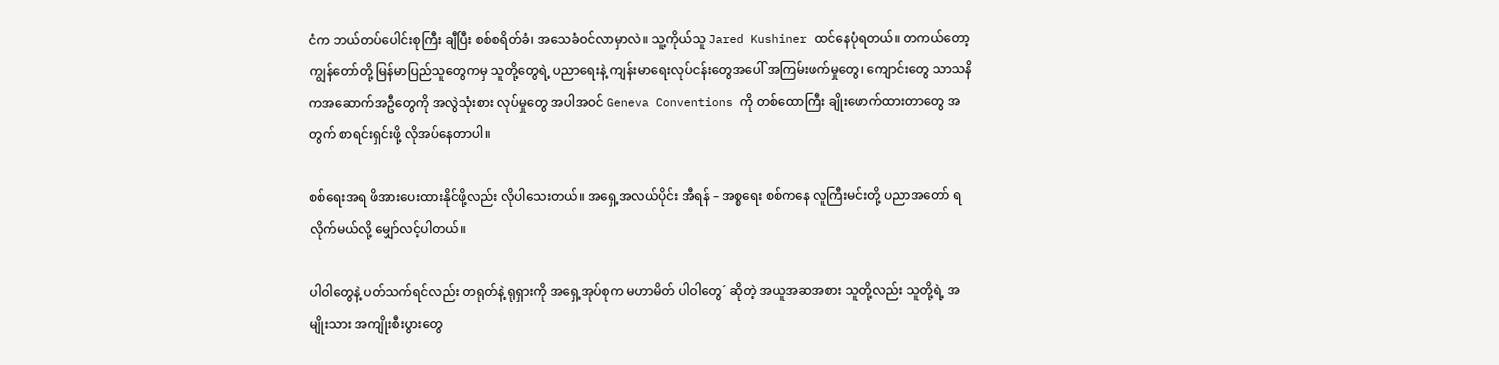ငံက ဘယ်တပ်ပေါင်းစုကြီး ချီပြီး စစ်စရိတ်ခံ၊ အသေခံဝင်လာမှာလဲ။ သူ့ကိုယ်သူ Jared Kushiner ထင်နေပုံရတယ်။ တကယ်တော့ ကျွန်တော်တို့ မြန်မာပြည်သူတွေကမှ သူတို့တွေရဲ့ ပညာရေးနဲ့ ကျန်းမာရေးလုပ်ငန်းတွေအပေါ် အကြမ်းဖက်မှုတွေ၊ ကျောင်းတွေ သာသနိကအဆောက်အဦတွေကို အလွဲသုံးစား လုပ်မှုတွေ အပါအဝင် Geneva Conventions ကို တစ်ထောကြီး ချိုးဖောက်ထားတာတွေ အတွက် စာရင်းရှင်းဖို့ လိုအပ်နေတာပါ။

စစ်ရေးအရ ဖိအားပေးထားနိုင်ဖို့လည်း လိုပါသေးတယ်။ အရှေ့အလယ်ပိုင်း အီရန် – အစ္စရေး စစ်ကနေ လူကြီးမင်းတို့ ပညာအတော် ရလိုက်မယ်လို့ မျှော်လင့်ပါတယ်။

ပါဝါတွေနဲ့ ပတ်သက်ရင်လည်း တရုတ်နဲ့ ရုရှားကို အရှေ့အုပ်စုက မဟာမိတ် ပါဝါတွေ´ ဆိုတဲ့ အယူအဆအစား သူတို့လည်း သူတို့ရဲ့ အမျိုးသား အကျိုးစီးပွားတွေ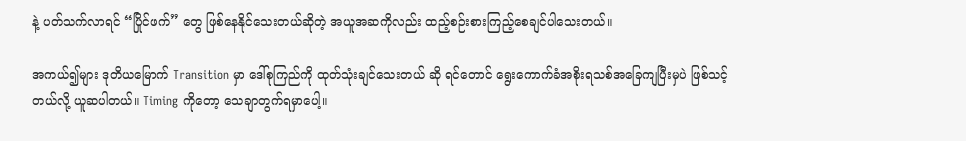နဲ့ ပတ်သက်လာရင် “ပြိုင်ဖက်” တွေ ဖြစ်နေနိုင်သေးတယ်ဆိုတဲ့ အယူအဆကိုလည်း ထည့်စဉ်းစားကြည့်စေချင်ပါသေးတယ်။

အကယ်၍များ ဒုတိယမြောက် Transition မှာ ဒေါ်စုကြည်ကို ထုတ်သုံးချင်သေးတယ် ဆို ရင်တောင် ရွေးကောက်ခံအစိုးရသစ်အခြေကျပြီးမှပဲ ဖြစ်သင့်တယ်လို့ ယူဆပါတယ်။ Timing ကိုတော့ သေချာတွက်ရမှာပေါ့။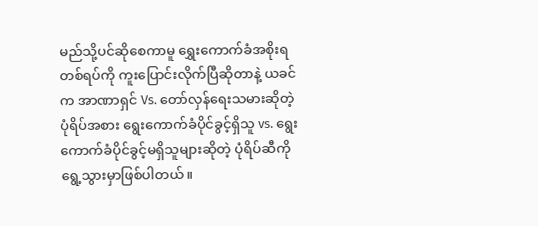မည်သို့ပင်ဆိုစေကာမူ ရွှေးကောက်ခံအစိုးရတစ်ရပ်ကို ကူးပြောင်းလိုက်ပြီဆိုတာနဲ့ ယခင်က အာဏာရှင် Vs. တော်လှန်ရေးသမားဆိုတဲ့ ပုံရိပ်အစား ရွေးကောက်ခံပိုင်ခွင့်ရှိသူ vs. ရွေးကောက်ခံပိုင်ခွင့်မရှိသူများဆိုတဲ့ ပုံရိပ်ဆီကို ရွေ့သွားမှာဖြစ်ပါတယ်။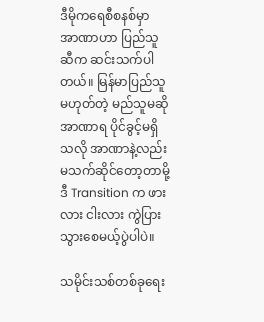ဒီမိုကရေစီစနစ်မှာ အာဏာဟာ ပြည်သူဆီက ဆင်းသက်ပါတယ်။ မြန်မာပြည်သူမဟုတ်တဲ့ မည်သူမဆို အာဏာရ ပိုင်ခွင့်မရှိသလို အာဏာနဲ့လည်း မသက်ဆိုင်တော့တာမို့ ဒီ Transition က ဖားလား ငါးလား ကွဲပြားသွားစေမယ့်ပွဲပါပဲ။

သမိုင်းသစ်တစ်ခုရေး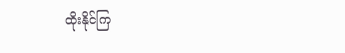ထိုးနိုင်ကြ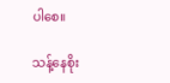ပါစေ။

သန့်နေစိုး